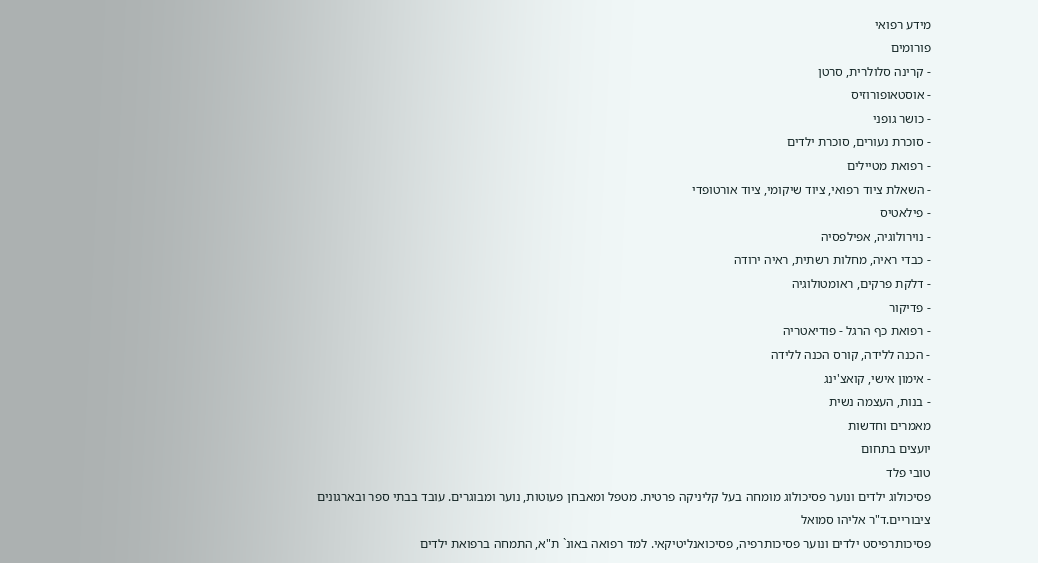מידע רפואי
פורומים
- קרינה סלולרית, סרטן
- אוסטאופורוזיס
- כושר גופני
- סוכרת נעורים, סוכרת ילדים
- רפואת מטיילים
- השאלת ציוד רפואי, ציוד שיקומי, ציוד אורטופדי
- פילאטיס
- נוירולוגיה, אפילפסיה
- כבדי ראיה, מחלות רשתית, ראיה ירודה
- דלקת פרקים, ראומטולוגיה
- פדיקור
- רפואת כף הרגל - פודיאטריה
- הכנה ללידה, קורס הכנה ללידה
- אימון אישי, קואצ'ינג
- בנות, העצמה נשית
מאמרים וחדשות
יועצים בתחום
טובי פלד
פסיכולוג ילדים ונוער פסיכולוג מומחה בעל קליניקה פרטית. מטפל ומאבחן פעוטות, נוער ומבוגרים. עובד בבתי ספר ובארגונים ציבוריים.ד"ר אליהו סמואל
פסיכותרפיסט ילדים ונוער פסיכותרפיה, פסיכואנליטיקאי. למד רפואה באונ` ת"א, התמחה ברפואת ילדים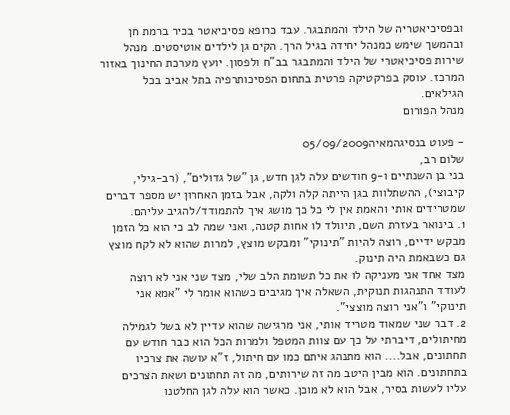ובפסיכיאטריה של הילד והמתבגר. עבד כרופא פסיכיאטר בכיר ברמת חן ובהמשך שימש כמנהל יחידה בגיל הרך. הקים גן לילדים אוטיסטים. מנהל שירות פסיכיאטרי של הילד והמתבגר בב"ח ולפסון. יועץ מערכת החינוך באזור המרכז. עוסק בפרקטיקה פרטית בתחום הפסיכותרפיה בתל אביב בכל הגילאים.
מנהל הפורום

- פעוט בנסיגהמאיה05/09/2009
שלום רב,
בני בן השנתיים ו-9 חודשים עלה לגן חדש, גן "של גדולים", (רב-גילי, קיבוצי), ההשתלוות בגן הייתה קלה ולקה, אבל בזמן האחרון יש מספר דברים שמטרידים אותי והאמת אין לי כל כך מושג איך להתמודד/להגיב עליהם.
1. בינואר בעזרת השם, תיוולד לו אחות קטנה, ואני שמה לב כי הוא כל הזמן מבקש ידיים, רוצה להיות "תינוקי" ומבקש מוצץ, למרות שהוא לא לקח מוצץ גם כשבאמת היה תינוק.
מצד אחד אני מעניקה לו את כל תשומת הלב שלי, מצד שני אני לא רוצה לעודד התנהגות תנוקית, השאלה איך מגיבים כשהוא אומר לי "אמא אני תינוקי" ו"אני רוצה מוצצי".
2. דבר שני שמאוד מטריד אותי, אני מרגישה שהוא עדיין לא בשל לגמילה מחיתולים, דיברתי על כך עם צוות המטפל ולמרות הכל הוא כבר חודש עם תחתונים, אבל.... הוא מתנהג איתם כמו עם חיתול, ז"א עושה את צרכיו בתחתונים. הוא מבין היטב מה זה שירותים, מה זה תחתונים ושאת הצרכים עליו לעשות בסיר, אבל הוא לא מוכן. כאשר הוא עלה לגן החלטנו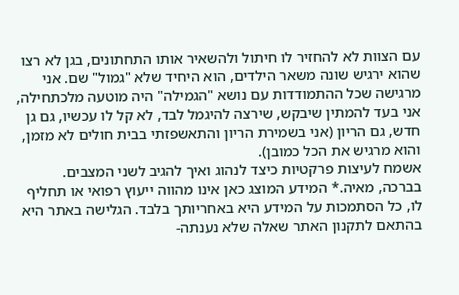עם הצוות לא להחזיר לו חיתול ולהשאיר אותו התחתונים, בגן לא רצו שהוא ירגיש שונה משאר הילדים, הוא היחיד שלא "גמול" שם. אני מרגישה שכל ההתמודדות עם נושא "הגמילה" היה מוטעה מלכתחילה, אני בעד להמתין שיבקש, שירצה להיגמל לבד, לא קל לו עכשיו, גם גן חדש, גם הריון (אני בשמירת הריון והתאשפזתי בבית חולים לא מזמן, והוא מרגיש את הכל כמובן).
אשמח לעיצות פרקטיות כיצד לנהוג ואיך להגיב לשני המצבים.
בברכה, מאיה.* המידע המוצג כאן אינו מהווה ייעוץ רפואי או תחליף לו, כל הסתמכות על המידע היא באחריותך בלבד. הגלישה באתר היא בהתאם לתקנון האתר שאלה שלא נענתה-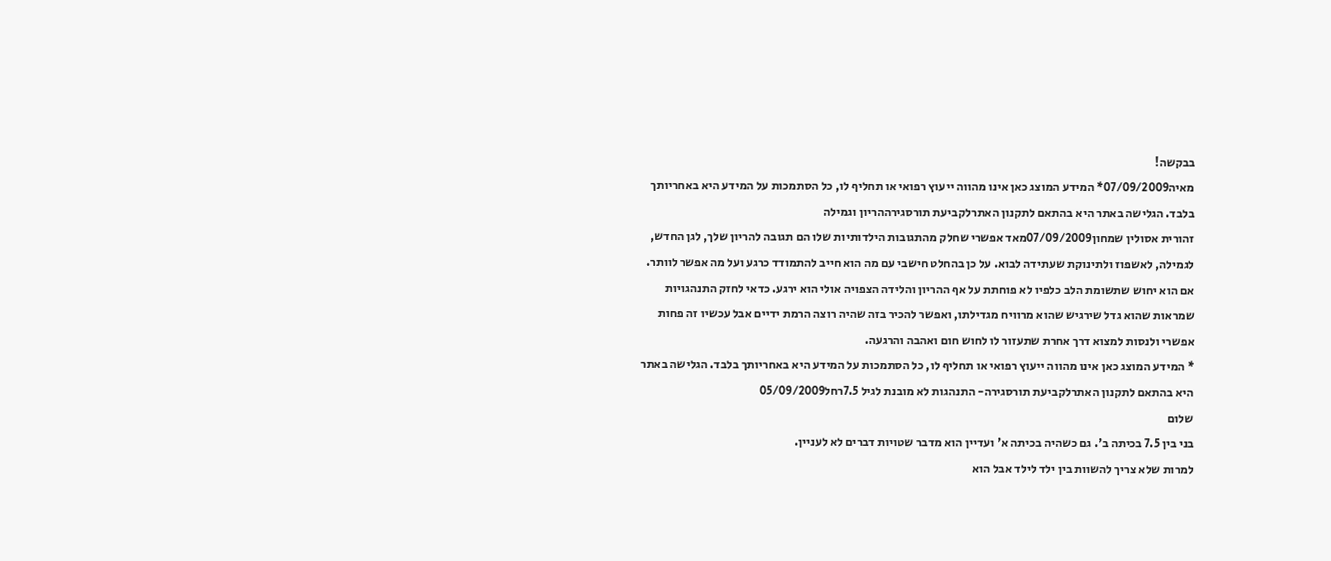בבקשה!
מאיה07/09/2009* המידע המוצג כאן אינו מהווה ייעוץ רפואי או תחליף לו, כל הסתמכות על המידע היא באחריותך בלבד. הגלישה באתר היא בהתאם לתקנון האתרלקביעת תורסגירההריון וגמילה
זהורית אסולין שמחון07/09/2009מאד אפשרי שחלק מהתגובות הילדותיות שלו הם תגובה להריון שלך, לגן החדש, לגמילה, לאשפוז ולתינוקת שעתידה לבוא. על כן בהחלט חישבי עם מה הוא חייב להתמודד כרגע ועל מה אפשר לוותר. אם הוא יחוש שתשומת הלב כלפיו לא פוחתת על אף ההריון והלידה הצפויה אולי הוא ירגע. כדאי לחזק התנהגויות שמראות שהוא גדל שירגיש שהוא מרוויח מגדילתו, ואפשר להכיר בזה שהיה רוצה הרמת ידיים אבל עכשיו זה פחות אפשרי ולנסות למצוא דרך אחרת שתעזור לו לחוש חום ואהבה והרגעה.
* המידע המוצג כאן אינו מהווה ייעוץ רפואי או תחליף לו, כל הסתמכות על המידע היא באחריותך בלבד. הגלישה באתר היא בהתאם לתקנון האתרלקביעת תורסגירה- התנהגות לא מובנת לגיל 7.5רחל05/09/2009
שלום
בני בין 7.5 בכיתה ב'. גם כשהיה בכיתה א' ועדיין הוא מדבר שטויות דברים לא לעניין.
למרות שלא צריך להשוות בין ילד לילד אבל הוא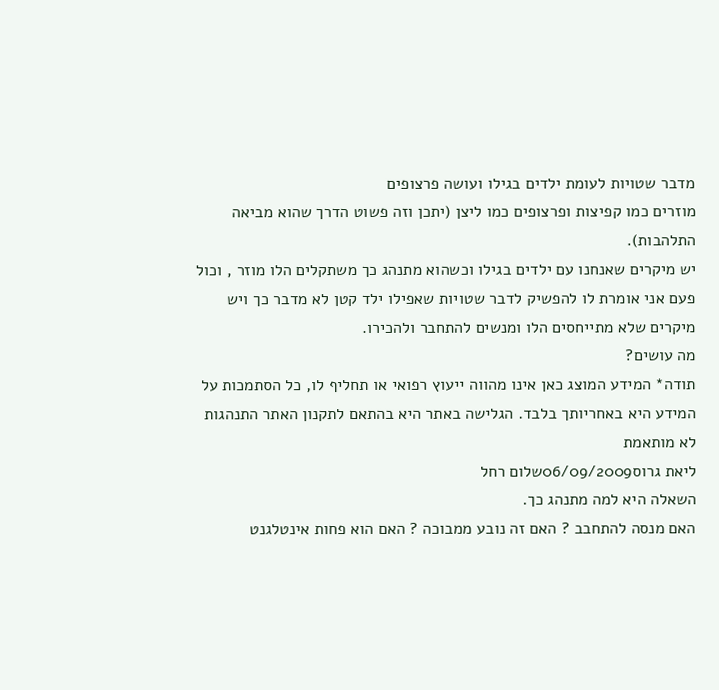מדבר שטויות לעומת ילדים בגילו ועושה פרצופים
מוזרים כמו קפיצות ופרצופים כמו ליצן (יתכן וזה פשוט הדרך שהוא מביאה התלהבות).
יש מיקרים שאנחנו עם ילדים בגילו וכשהוא מתנהג כך משתקלים הלו מוזר , וכול פעם אני אומרת לו להפשיק לדבר שטויות שאפילו ילד קטן לא מדבר כך ויש מיקרים שלא מתייחסים הלו ומנשים להתחבר ולהכירו.
מה עושים?
תודה* המידע המוצג כאן אינו מהווה ייעוץ רפואי או תחליף לו, כל הסתמכות על המידע היא באחריותך בלבד. הגלישה באתר היא בהתאם לתקנון האתר התנהגות לא מותאמת
ליאת גרוס06/09/2009שלום רחל
השאלה היא למה מתנהג כך.
האם מנסה להתחבב ? האם זה נובע ממבוכה ? האם הוא פחות אינטלגנט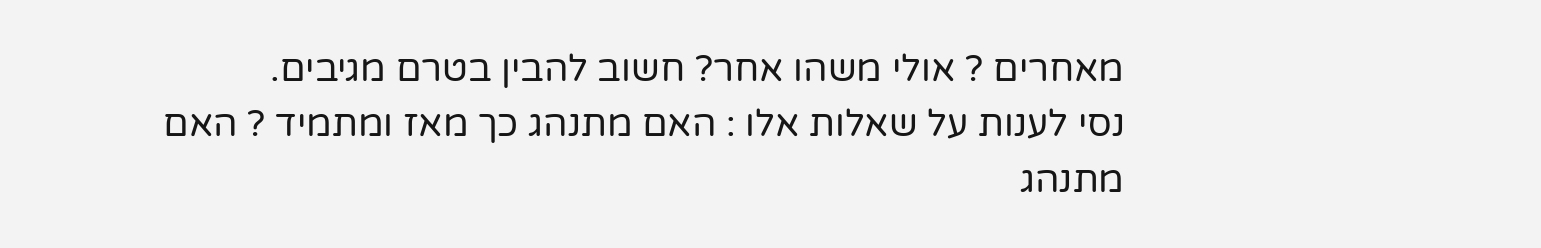מאחרים ? אולי משהו אחר? חשוב להבין בטרם מגיבים.
נסי לענות על שאלות אלו : האם מתנהג כך מאז ומתמיד ? האם מתנהג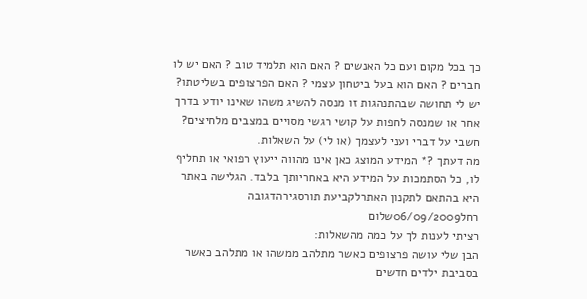כך בכל מקום ועם כל האנשים ? האם הוא תלמיד טוב ? האם יש לו חברים ? האם הוא בעל ביטחון עצמי ? האם הפרצופים בשליטתו?
יש לי תחושה שבהתנהגות זו מנסה להשיג משהו שאינו יודע בדרך אחר או שמנסה לחפות על קושי רגשי מסויים במצבים מלחיצים?
חשבי על דברי ועני לעצמך (או לי) על השאלות.
מה דעתך ?* המידע המוצג כאן אינו מהווה ייעוץ רפואי או תחליף לו, כל הסתמכות על המידע היא באחריותך בלבד. הגלישה באתר היא בהתאם לתקנון האתרלקביעת תורסגירהדגובה
רחל06/09/2009שלום
רציתי לענות לך על כמה מהשאלות:
הבן שלי עושה פרצופים כאשר מתלהב ממשהו או מתלהב כאשר בסביבת ילדים חדשים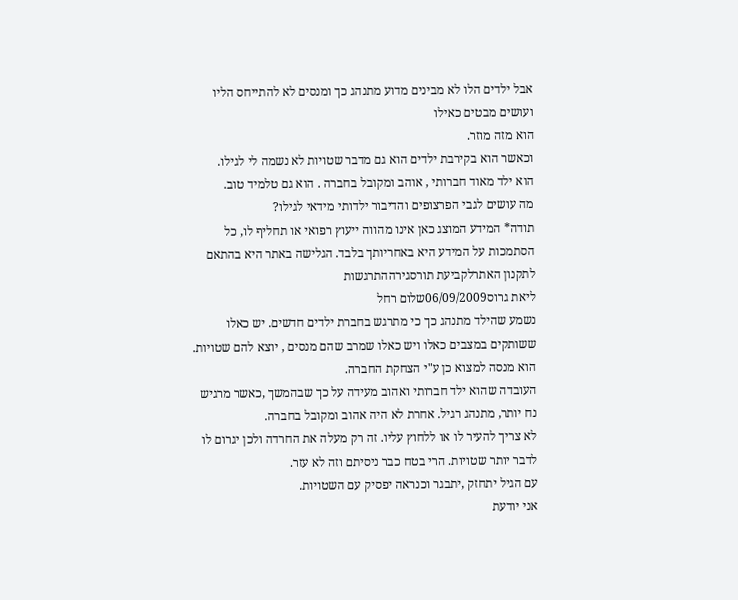אבל ילדים הלו לא מבינים מדוע מתנהג כך ומנסים לא להתייחס הליו ועושים מבטים כאילו
הוא מזה מוזר.
וכאשר הוא בקירבת ילדים הוא גם מדבר שטויות לא נשמה לי לגילו.
הוא ילד מאוד חברותי , אוהב ומקובל בחברה . הוא גם טלמיד טוב.
מה עושים לגבי הפרצופים והדיבור ילדותי מידאי לגילו?
תודה* המידע המוצג כאן אינו מהווה ייעוץ רפואי או תחליף לו, כל הסתמכות על המידע היא באחריותך בלבד. הגלישה באתר היא בהתאם לתקנון האתרלקביעת תורסגירההתרגשות
ליאת גרוס06/09/2009שלום רחל
נשמע שהילד מתנהג כך כי מתרגש בחברת ילדים חדשים. יש כאלו ששותקים במצבים כאלו ויש כאלו שמרב שהם מנסים , יוצא להם שטויות. הוא מנסה למצוא כן ע"י הצחקת החברה.
העובדה שהוא ילד חברותי ואהוב מעידה על כך שבהמשך ,כאשר מרגיש נח יותר, מתנהג רגיל. אחרת לא היה אהוב ומקובל בחברה.
לא צריך להעיר לו או ללחוץ עליו. זה רק מעלה את החרדה ולכן יגרום לו לדבר יותר שטויות. הרי בטח כבר ניסיתם וזה לא עזר.
עם הגיל יתחזק ,יתבגר וכנראה יפסיק עם השטויות.
אני יודעת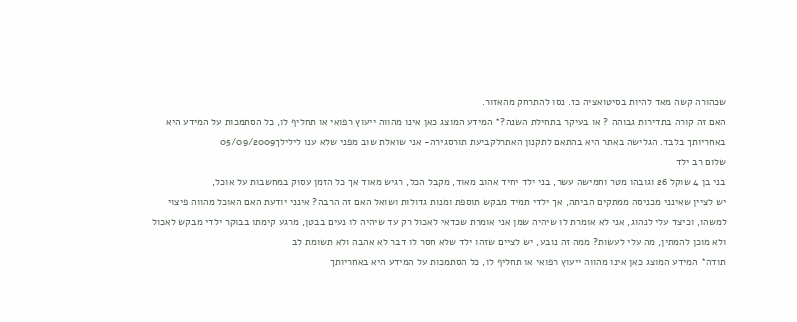שכהורה קשה מאד להיות בסיטואציה כז. נסו להתרחק מהאזור.
האם זה קורה בתדירות גבוהה ? או בעיקר בתחילת השנה?* המידע המוצג כאן אינו מהווה ייעוץ רפואי או תחליף לו, כל הסתמכות על המידע היא באחריותך בלבד. הגלישה באתר היא בהתאם לתקנון האתרלקביעת תורסגירה- אני שואלת שוב מפני שלא ענו לילילך05/09/2009
שלום רב ילד
בני בן 4 שוקל 26 וגובהו מטר וחמישה עשר, בני ילד יחיד אהוב מאוד, מקבל הכל, רגיש מאוד אך כל הזמן עסוק במחשבות על אוכל,
יש לציין שאינני מכניסה ממתקים הביתה, אך ילדי תמיד מבקש תוספת ומנות גדולות ושואל האם זה הרבה? אינני יודעת האם האוכל מהווה פיצוי למשהו, וכיצד עלי לנהוג, אני לא אומרת לו שיהיה שמן אני אומרת שכדאי לאכול רק עד שיהיה לו נעים בבטן, מרגע קימתו בבוקר ילדי מבקש לאכול ולא מוכן להמתין, מה עלי לעשות? ממה זה נובע, יש לציים שזהו ילד שלא חסר לו דבר לא אהבה ולא תשומת לב
תודה* המידע המוצג כאן אינו מהווה ייעוץ רפואי או תחליף לו, כל הסתמכות על המידע היא באחריותך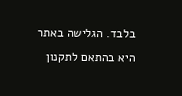בלבד. הגלישה באתר היא בהתאם לתקנון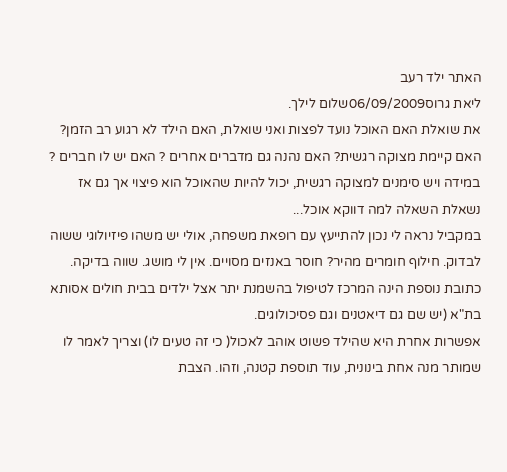האתר ילד רעב
ליאת גרוס06/09/2009שלום לילך.
את שואלת האם האוכל נועד לפצות ואני שואלת, האם הילד לא רגוע רב הזמן? האם קיימת מצוקה רגשית? האם נהנה גם מדברים אחרים ? האם יש לו חברים ?
במידה ויש סימנים למצוקה רגשית, יכול להיות שהאוכל הוא פיצוי אך גם אז נשאלת השאלה למה דווקא אוכל...
במקביל נראה לי נכון להתייעץ עם רופאת משפחה, אולי יש משהו פיזיולוגי ששוה לבדוק. חילוף חומרים מהיר? חוסר באנזים מסויים. אין לי מושג. שווה בדיקה.
כתובת נוספת הינה המרכז לטיפול בהשמנת יתר אצל ילדים בבית חולים אסותא בת"א (יש שם גם דיאטנים וגם פסיכולוגים.
אפשרות אחרת היא שהילד פשוט אוהב לאכול( כי זה טעים לו) וצריך לאמר לו שמותר מנה אחת בינונית, עוד תוספת קטנה, וזהו. הצבת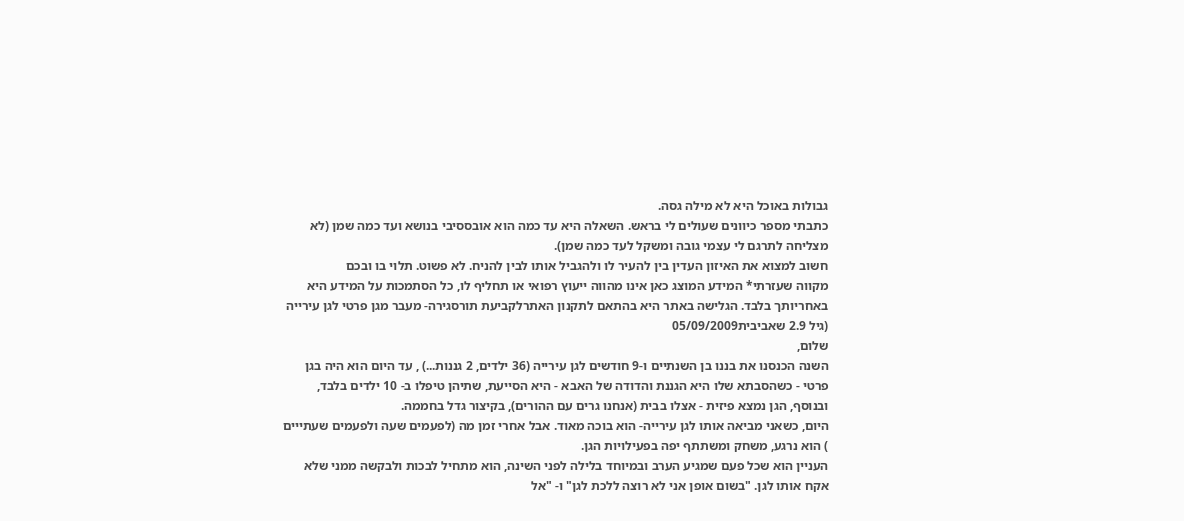גבולות באוכל היא לא מילה גסה.
כתבתי מספר כיוונים שעולים לי בראש. השאלה היא עד כמה הוא אובססיבי בנושא ועד כמה שמן (לא מצליחה לתרגם לי עצמי גובה ומשקל לעד כמה שמן).
חשוב למצוא את האיזון העדין בין להעיר לו ולהגביל אותו לבין להניח. לא פשוט. תלוי בו ובכם
מקווה שעזרתי* המידע המוצג כאן אינו מהווה ייעוץ רפואי או תחליף לו, כל הסתמכות על המידע היא באחריותך בלבד. הגלישה באתר היא בהתאם לתקנון האתרלקביעת תורסגירה- מעבר מגן פרטי לגן עירייה (גיל 2.9 שאביבית05/09/2009
שלום,
השנה הכנסנו את בננו בן השנתיים ו-9 חודשים לגן עירייה (36 ילדים, 2 גננות...) , עד היום הוא היה בגן פרטי - כשהסבתא שלו היא הגננת והדודה של האבא - היא הסייעת, שתיהן טיפלו ב- 10 ילדים בלבד, ובנוסף, הגן נמצא פיזית - אצלו בבית (אנחנו גרים עם ההורים), בקיצור גדל בחממה.
היום, כשאני מביאה אותו לגן עירייה- הוא בוכה מאוד. אבל אחרי זמן מה (לפעמים שעה ולפעמים שעתייים ) הוא נרגע, משחק ומשתתף יפה בפעילויות הגן.
העניין הוא שכל פעם שמגיע הערב ובמיוחד בלילה לפני השינה, הוא מתחיל לבכות ולבקשה ממני שלא אקח אותו לגן. "בשום אופן אני לא רוצה ללכת לגן" ו- "אל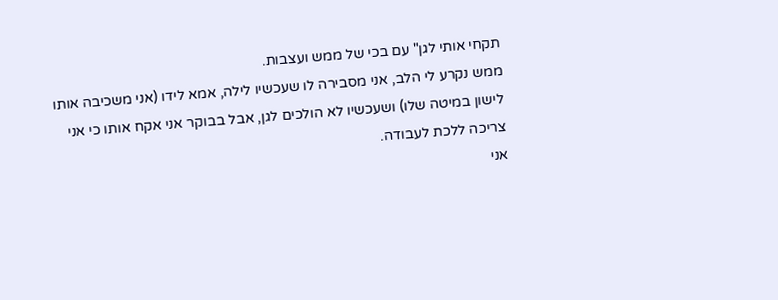תקחי אותי לגן" עם בכי של ממש ועצבות.
ממש נקרע לי הלב, אני מסבירה לו שעכשיו לילה, אמא לידו (אני משכיבה אותו לישון במיטה שלו) ושעכשיו לא הולכים לגן, אבל בבוקר אני אקח אותו כי אני צריכה ללכת לעבודה.
אני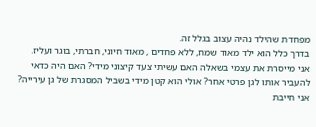מפחדת שהילד נהיה עצוב בגלל זה.
בדרך כלל הוא ילד מאוד שמח, ללא פחדים , מאוד חיוני, חברתי, בוגר ועליז.
אני מייסרת את עצמי בשאלה האם עשיתי צעד קיצוני מידי? האם היה כדאי להעביר אותו לגן פרטי אחר? אולי הוא קטן מידי בשביל המסגרת של גן עירייה?
אני חייבת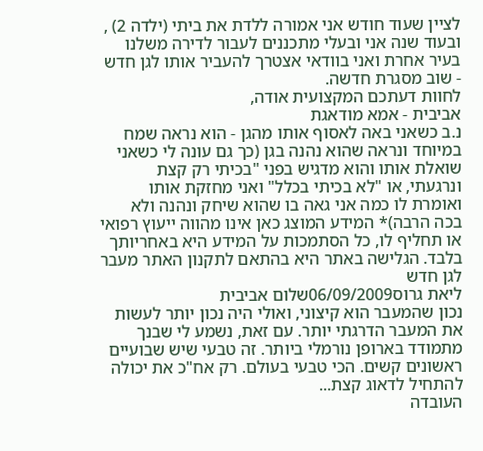לציין שעוד חודש אני אמורה ללדת את ביתי (ילדה 2) , ובעוד שנה אני ובעלי מתכננים לעבור לדירה משלנו בעיר אחרת ואני בוודאי אצטרך להעביר אותו לגן חדש - שוב מסגרת חדשה.
לחוות דעתכם המקצועית אודה,
אביבית - אמא מודאגת
נ.ב כשאני באה לאסוף אותו מהגן - הוא נראה שמח במיוחד ונראה שהוא נהנה בגן (כך גם עונה לי כשאני שואלת אותו והוא מדגיש בפני "בכיתי רק קצת ונרגעתי, או "לא בכיתי בכלל" ואני מחזקת אותו ואומרת לו כמה אני גאה בו שהוא שיחק ונהנה ולא בכה הרבה)* המידע המוצג כאן אינו מהווה ייעוץ רפואי או תחליף לו, כל הסתמכות על המידע היא באחריותך בלבד. הגלישה באתר היא בהתאם לתקנון האתר מעבר לגן חדש
ליאת גרוס06/09/2009שלום אביבית
נכון שהמעבר הוא קיצוני, ואולי היה נכון יותר לעשות את המעבר הדרגתי יותר. עם זאת, נשמע לי שבנך מתמודד בארופן נורמלי ביותר. זה טבעי שיש שבועיים ראשונים קשים. הכי טבעי בעולם. רק אח"כ את יכולה להתחיל לדאוג קצת...
העובדה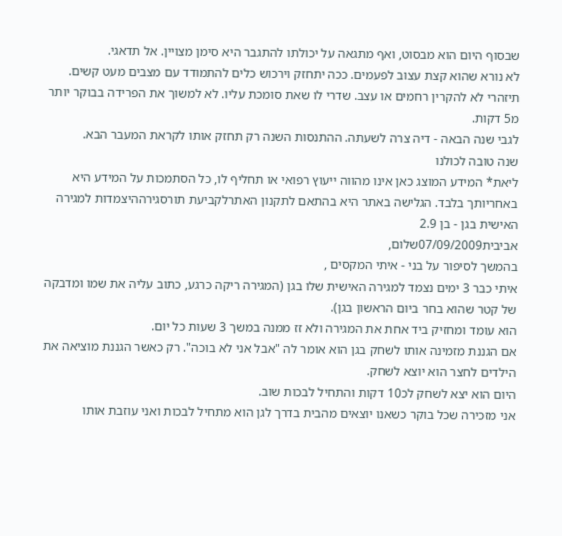שבסוף היום הוא מבסוט, ואף מתגאה על יכולתו להתגבר היא סימן מצויין. אל תדאגי.
לא נורא שהוא קצת עצוב לפעמים. ככה יתחזק וירכוש כלים להתמודד עם מצבים מעט קשים.
תיזהרי לא להקרין רחמים או עצב. שדרי לו שאת סומכת עליו. לא למשוך את הפרידה בבוקר יותר מ5 דקות.
לגבי שנה הבאה - דיה צרה לשעתה. ההתנסות השנה רק תחזק אותו לקראת המעבר הבא.
שנה טובה לכולנו
ליאת* המידע המוצג כאן אינו מהווה ייעוץ רפואי או תחליף לו, כל הסתמכות על המידע היא באחריותך בלבד. הגלישה באתר היא בהתאם לתקנון האתרלקביעת תורסגירההיצמדות למגירה האישית בגן - בן 2.9
אביבית07/09/2009שלום,
בהמשך לסיפור על בני - איתי המקסים ,
איתי כבר 3 ימים נצמד למגירה האישית שלו בגן (המגירה ריקה כרגע, כתוב עליה את שמו ומדבקה של קטר שהוא בחר ביום הראשון בגן).
הוא עומד ומחזיק ביד אחת את המגירה ולא זז ממנה במשך 3 שעות כל יום.
אם הגננת מזמינה אותו לשחק בגן הוא אומר לה "אבל אני לא בוכה". רק כאשר הגננת מוציאה את הילדים לחצר הוא יוצא לשחק.
היום הוא יצא לשחק לכ10 דקות והתחיל לבכות שוב.
אני מזכירה שכל בוקר כשאנו יוצאים מהבית בדרך לגן הוא מתחיל לבכות ואני עוזבת אותו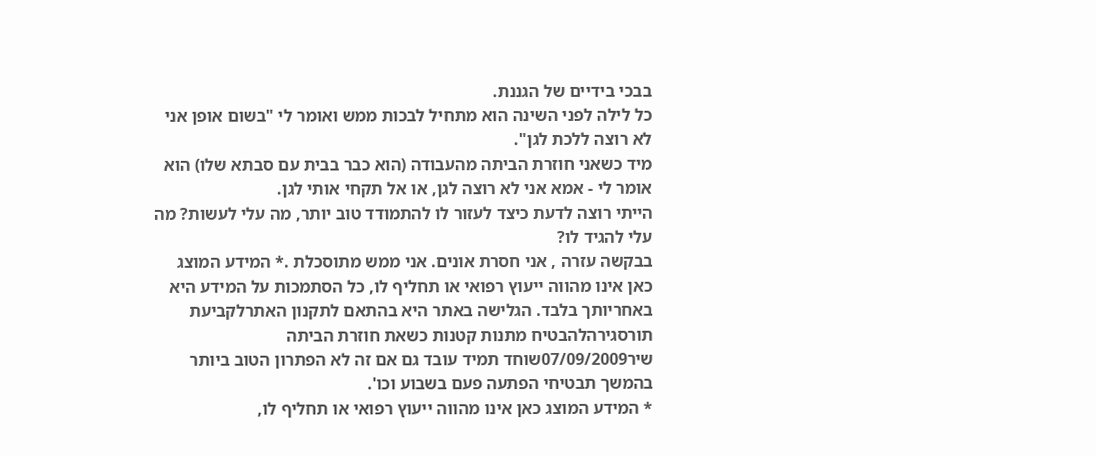בבכי בידיים של הגננת.
כל לילה לפני השינה הוא מתחיל לבכות ממש ואומר לי "בשום אופן אני לא רוצה ללכת לגן".
מיד כשאני חוזרת הביתה מהעבודה (הוא כבר בבית עם סבתא שלו) הוא אומר לי - אמא אני לא רוצה לגן, או אל תקחי אותי לגן.
הייתי רוצה לדעת כיצד לעזור לו להתמודד טוב יותר, מה עלי לעשות? מה עלי להגיד לו?
בבקשה עזרה , אני חסרת אונים. אני ממש מתוסכלת .* המידע המוצג כאן אינו מהווה ייעוץ רפואי או תחליף לו, כל הסתמכות על המידע היא באחריותך בלבד. הגלישה באתר היא בהתאם לתקנון האתרלקביעת תורסגירהלהבטיח מתנות קטנות כשאת חוזרת הביתה
שיר07/09/2009שוחד תמיד עובד גם אם זה לא הפתרון הטוב ביותר בהמשך תבטיחי הפתעה פעם בשבוע וכו'.
* המידע המוצג כאן אינו מהווה ייעוץ רפואי או תחליף לו,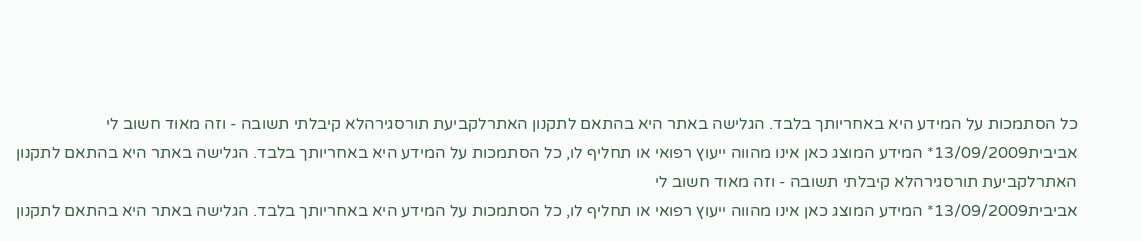כל הסתמכות על המידע היא באחריותך בלבד. הגלישה באתר היא בהתאם לתקנון האתרלקביעת תורסגירהלא קיבלתי תשובה - וזה מאוד חשוב לי
אביבית13/09/2009* המידע המוצג כאן אינו מהווה ייעוץ רפואי או תחליף לו, כל הסתמכות על המידע היא באחריותך בלבד. הגלישה באתר היא בהתאם לתקנון האתרלקביעת תורסגירהלא קיבלתי תשובה - וזה מאוד חשוב לי
אביבית13/09/2009* המידע המוצג כאן אינו מהווה ייעוץ רפואי או תחליף לו, כל הסתמכות על המידע היא באחריותך בלבד. הגלישה באתר היא בהתאם לתקנון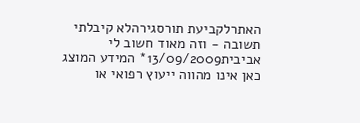האתרלקביעת תורסגירהלא קיבלתי תשובה - וזה מאוד חשוב לי
אביבית13/09/2009* המידע המוצג כאן אינו מהווה ייעוץ רפואי או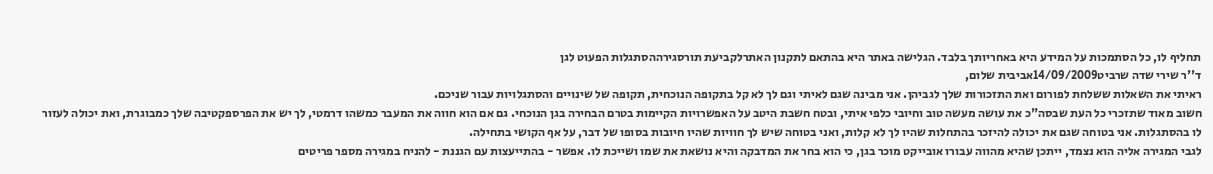תחליף לו, כל הסתמכות על המידע היא באחריותך בלבד. הגלישה באתר היא בהתאם לתקנון האתרלקביעת תורסגירההסתגלות הפעוט לגן
ד''ר שירי שדה שרביט14/09/2009אביבית שלום,
ראיתי את השאלות ששלחת לפורום ואת התזכורות שלך לגביהן. אני מבינה שגם לאיתי וגם לך לא קל בתקופה הנוכחית, תקופה של שינויים והסתגלויות עבור שניכם.
חשוב מאוד שתזכרי כל העת שבסה"כ את עושה מעשה טוב וחיובי כלפי איתי, ובטח חשבת היטב על האפשרויות הקיימות בטרם הבחירה בגן הנוכחי. גם אם הוא חווה את המעבר כמשהו דרמטי, לך יש את הפרספקטיבה שלך כמבוגרת, ואת יכולה לעזור לו בהסתגלות. אני בטוחה שגם את יכולה להיזכר בהתחלות שהיו לך לא קלות, ואני בטוחה שיש לך חוויות שהיו חיובות בסופו של דבר, על אף הקושי בתחילה.
לגבי המגירה אליה הוא נצמד, ייתכן שהיא מהווה עבורו אובייקט מוכר בגן, כי הוא בחר את המדבקה והיא נושאת את שמו ושייכת לו. אפשר - בהתייעצות עם הגננת - להניח במגירה מספר פריטים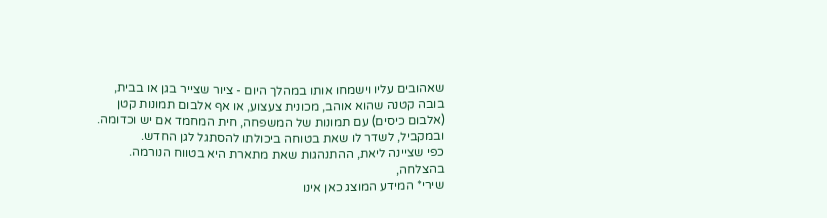שאהובים עליו וישמחו אותו במהלך היום - ציור שצייר בגן או בבית, בובה קטנה שהוא אוהב, מכונית צעצוע, או אף אלבום תמונות קטן (אלבום כיסים) עם תמונות של המשפחה, חית המחמד אם יש וכדומה.
ובמקביל, לשדר לו שאת בטוחה ביכולתו להסתגל לגן החדש.
כפי שציינה ליאת, ההתנהגות שאת מתארת היא בטווח הנורמה.
בהצלחה,
שירי* המידע המוצג כאן אינו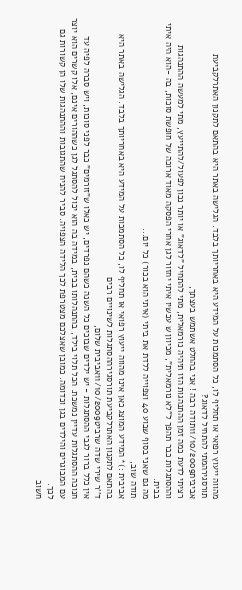מהווה ייעוץ רפואי או תחליף לו, כל הסתמכות על המידע היא באחריותך בלבד. הגלישה באתר היא בהתאם לתקנון האתרלקביעת תורסגירהמתי להתחיל לדאוג?
אביבית11/10/2009תודה רבה ! אני בהחלט אשתמש בעצתך,
רציתי לדעת כמה זמן ההתנהגות הזו תיהיה נורמאלית, מתי להתחיל "לדאוג" או יותר נכון לפעול/להתייעץ, מתי למעשה ההתנהגות וההסתגלות כבר תהפך ל"לא נורמאלית", מכיוון ש עכשיו איתי יחזור לגן אחרי הפסקה מאוד ארוכה של חופשת סוכות, בה -הוא היה איתי בבית.
מה גם שאני בסוף שבוע 40 וצפוייה ללדת את ביתי (איתי הוא בכור) כל יום...
תודה שוב,
אביבית :)* המידע המוצג כאן אינו מהווה ייעוץ רפואי או תחליף לו, כל הסתמכות על המידע היא באחריותך בלבד. הגלישה באתר היא בהתאם לתקנון האתרלקביעת תורסגירההסתגלות לשינויים רבים
ד''ר שירי שדה שרביט11/10/2009אביבית שלום,
אין כלל ברור לגבי ההסתגלות - יש ילדים שבוכים כל השנה כשהם נפרדים, יש כאלו ש"זורמים" כבר לפני סוכות, ויש סברה לפיה עד חנוכה ההסתגלות עדיין נמשכת. הכל תלוי בילד, בהתנהלותו בבית, במידה בה הוא יכול להסתגל לגן כשההורים אינם, אלו קשרים הוא יוצר עם המבוגרים והילדים בגן וכדומה. כמובן שאצלכם מצטרפת לכך הלידה הצפויה. סביר להניח שהתגובות וההתנהגות שלו הן קשורות גם לכך.
חשוב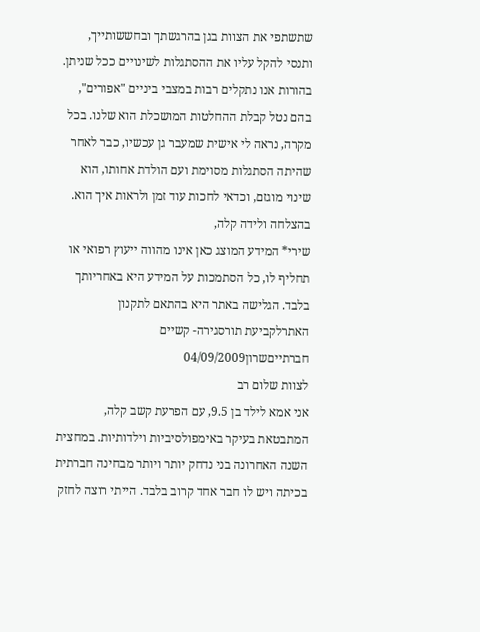שתשתפי את הצוות בגן בהרגשתך ובחששותייך, ותנסי להקל עליו את ההסתגלות לשינויים ככל שניתן. בהורות אנו נתקלים רבות במצבי ביניים "אפורים", בהם נטל קבלת ההחלטות המושכלת הוא שלנו. בכל מקרה, נראה לי אישית שמעבר גן עכשיו, כבר לאחר שהיתה הסתגלות מסוימת ועם הולדת אחותו, הוא שינוי מוגזם, וכדאי לחכות עוד זמן ולראות איך הוא.
בהצלחה ולידה קלה,
שירי* המידע המוצג כאן אינו מהווה ייעוץ רפואי או תחליף לו, כל הסתמכות על המידע היא באחריותך בלבד. הגלישה באתר היא בהתאם לתקנון האתרלקביעת תורסגירה- קשיים חברתייםשרון04/09/2009
לצוות שלום רב
אני אמא לילד בן 9.5, עם הפרעת קשב קלה, המתבטאת בעיקר באימפולסיביות וילדותיות. במחצית השנה האחרונה בני נדחק יותר ויותר מבחינה חברתית בכיתה ויש לו חבר אחד קרוב בלבד. הייתי רוצה לחזק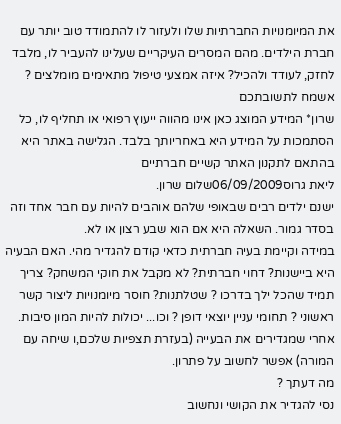את המיומנויות החברתיות שלו ולעזור לו להתמודד טוב יותר עם חברת הילדים. מהם המסרים העיקריים שעלינו להעביר לו, מלבד לחזק, לעודד ולהכיל? איזה אמצעי טיפול מתאימים מומלצים ?
אשמח לתשובתכם
שרון* המידע המוצג כאן אינו מהווה ייעוץ רפואי או תחליף לו, כל הסתמכות על המידע היא באחריותך בלבד. הגלישה באתר היא בהתאם לתקנון האתר קשיים חברתיים
ליאת גרוס06/09/2009שלום שרון.
ישנם ילדים רבים שבאופי שלהם אוהבים להיות עם חבר אחד וזה בסדר גמור. השאלה היא אם הוא שבע רצון או לא.
במידה וקיימת בעיה חברתית כדאי קודם להגדיר מהי. האם הבעיה היא ביישנות? דחוי חברתית? לא מקבל את חוקי המשחק? צריך תמיד שהכל ילך בדרכו ? שטלתנות? חוסר מיומנויות ליצור קשר ראשוני ? תחומי עניין יוצאי דופן ? וכו... יכולות להיות המון סיבות. אחרי שמגדירים את הבעייה (בעזרת תצפיות שלכם,ו שיחה עם המורה) אפשר לחשוב על פתרון.
מה דעתך ?
נסי להגדיר את הקושי ונחשוב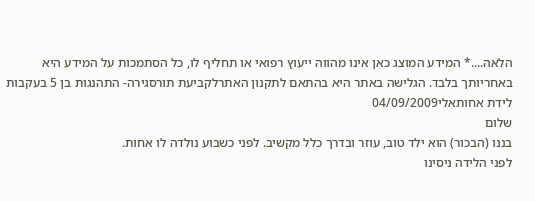הלאה....* המידע המוצג כאן אינו מהווה ייעוץ רפואי או תחליף לו, כל הסתמכות על המידע היא באחריותך בלבד. הגלישה באתר היא בהתאם לתקנון האתרלקביעת תורסגירה- התהנגות בן 5 בעקבות לידת אחותאלי04/09/2009
שלום
בננו (הבכור) הוא ילד טוב, עוזר ובדרך כלל מקשיב. לפני כשבוע נולדה לו אחות.
לפני הלידה ניסינו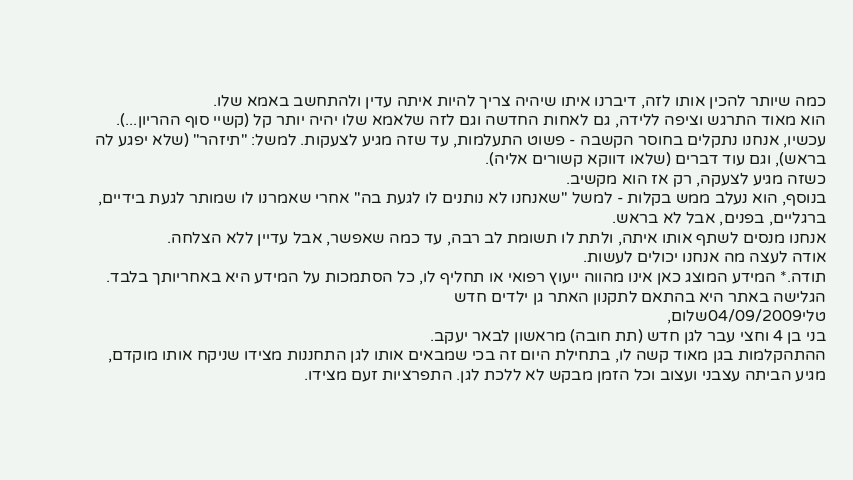כמה שיותר להכין אותו לזה, דיברנו איתו שיהיה צריך להיות איתה עדין ולהתחשב באמא שלו.
הוא מאוד התרגש וציפה ללידה, גם לאחות החדשה וגם לזה שלאמא שלו יהיה יותר קל (קשיי סוף ההריון...).
עכשיו, אנחנו נתקלים בחוסר הקשבה - פשוט התעלמות, עד שזה מגיע לצעקות. למשל: "תיזהר" (שלא יפגע לה בראש), וגם עוד דברים (שלאו דווקא קשורים אליה).
כשזה מגיע לצעקה, רק אז הוא מקשיב.
בנוסף, הוא נעלב ממש בקלות - למשל "שאנחנו לא נותנים לו לגעת בה" אחרי שאמרנו לו שמותר לגעת בידיים, ברגליים, בפנים, אבל לא בראש.
אנחנו מנסים לשתף אותו איתה, ולתת לו תשומת לב רבה, עד כמה שאפשר, אבל עדיין ללא הצלחה.
אודה לעצה מה אנחנו יכולים לעשות.
תודה.* המידע המוצג כאן אינו מהווה ייעוץ רפואי או תחליף לו, כל הסתמכות על המידע היא באחריותך בלבד. הגלישה באתר היא בהתאם לתקנון האתר גן ילדים חדש
טלי04/09/2009שלום,
בני בן 4 וחצי עבר לגן חדש (תת חובה) מראשון לבאר יעקב.
ההתהקלמות בגן מאוד קשה לו, בתחילת היום זה בכי שמבאים אותו לגן התחננות מצידו שניקח אותו מוקדם, מגיע הביתה עצבני ועצוב וכל הזמן מבקש לא ללכת לגן. התפרציות זעם מצידו.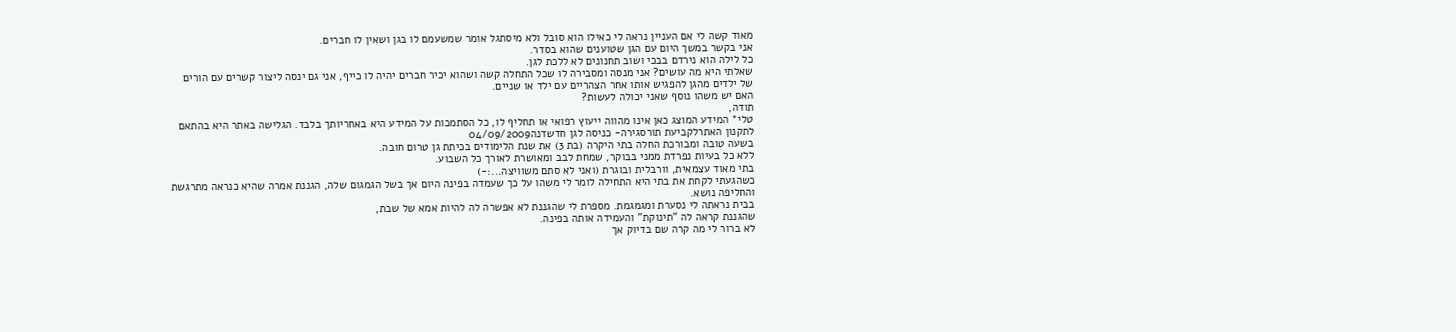מאוד קשה לי אם העניין נראה לי כאילו הוא סובל ולא מיסתגל אומר שמשעמם לו בגן ושאין לו חברים.
אני בקשר במשך היום עם הגן שטוענים שהוא בסדר.
כל לילה הוא נירדם בבכי ושוב תחנונים לא ללכת לגן.
שאלתי היא מה עושים? אני מנסה ומסבירה לו שכל התחלה קשה ושהוא יכיר חברים יהיה לו כייף, אני גם ינסה ליצור קשרים עם הורים של ילדים מהגן להפגיש אותו אחר הצהריים עם ילד או שניים.
האם יש משהו נוסף שאני יכולה לעשות?
תודה,
טלי* המידע המוצג כאן אינו מהווה ייעוץ רפואי או תחליף לו, כל הסתמכות על המידע היא באחריותך בלבד. הגלישה באתר היא בהתאם לתקנון האתרלקביעת תורסגירה- כניסה לגן חדשדנה04/09/2009
בשעה טובה ומבורכת החלה בתי היקרה (בת 3) את שנת הלימודים בכיתת גן טרום חובה.
ללא כל בעיות נפרדת ממני בבוקר, שמחת לבב ומאושרת לאורך כל השבוע.
בתי מאוד עצמאית, וורבלית ובוגרת (ואני לא סתם משוויצה...:-)
כשהגעתי לקחת את בתי היא התחילה לומר לי משהו על כך שעמדה בפינה היום אך בשל הגמגום שלה, הגננת אמרה שהיא כנראה מתרגשת והחליפה נושא.
בבית נראתה לי נסערת ומגמגמת. מספרת לי שהגננת לא אפשרה לה להיות אמא של שבת,
שהגננת קראה לה "תינוקת" והעמידה אותה בפינה.
לא ברור לי מה קרה שם בדיוק אך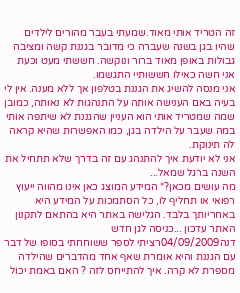זה הטריד אותי מאוד.שמעתי בעבר מהורים לילדים שהיו בגן בשנה שעברה כי מדובר בגננת קשה ומציבה גבולות באופן מאוד ברור ונוקשה. חששתי מעט וכעת אני חשה כאילו חששותיי התגשמו.
אני מנסה להשיג את הגננת בטלפון אך ללא מענה. אין לי בעיה באם הענישה אותה על התנהגות לא נאותה, כמובן שמה שמטריד אותי הוא העניין שהגננת לא שיתפה אותי במה שעבר על הילדה בגן, כמו האפשרות שהיא קראה לה תינוקת.
אני לא יודעת איך להתנהג עם זה בדרך שלא תתחיל את השנה ברגל שמאל...
מה עושים מכאן?* המידע המוצג כאן אינו מהווה ייעוץ רפואי או תחליף לו, כל הסתמכות על המידע היא באחריותך בלבד. הגלישה באתר היא בהתאם לתקנון האתר עדכון ...כניסה לגן חדש
דנה04/09/2009רציתי לספר ששוחחתי בסופו של דבר עם הגננת והיא אומרת שאף אחד מהדברים שהילדה מספרת לא קרה. איך להתייחס לזה ? האם באמת יכול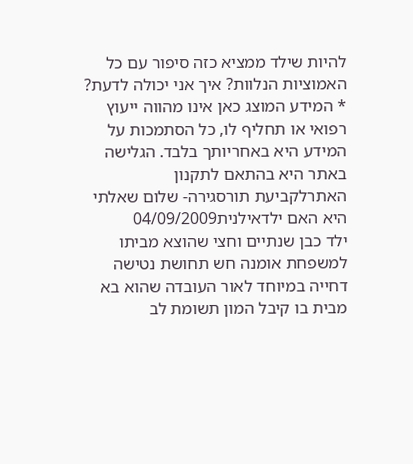להיות שילד ממציא כזה סיפור עם כל האמוציות הנלוות? איך אני יכולה לדעת?
* המידע המוצג כאן אינו מהווה ייעוץ רפואי או תחליף לו, כל הסתמכות על המידע היא באחריותך בלבד. הגלישה באתר היא בהתאם לתקנון האתרלקביעת תורסגירה- שלום שאלתי היא האם ילדאילנית04/09/2009
ילד כבן שנתיים וחצי שהוצא מביתו למשפחת אומנה חש תחושת נטישה דחייה במיוחד לאור העובדה שהוא בא מבית בו קיבל המון תשומת לב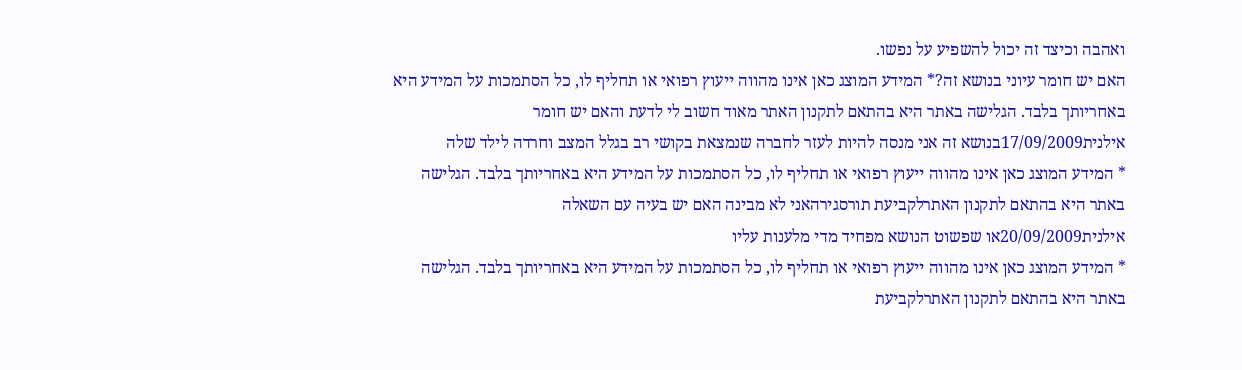ואהבה וכיצד זה יכול להשפיע על נפשו.
האם יש חומר עיוני בנושא זה?* המידע המוצג כאן אינו מהווה ייעוץ רפואי או תחליף לו, כל הסתמכות על המידע היא באחריותך בלבד. הגלישה באתר היא בהתאם לתקנון האתר מאוד חשוב לי לדעת והאם יש חומר
אילנית17/09/2009בנושא זה אני מנסה להיות לעזר לחברה שנמצאת בקושי רב בגלל המצב וחרדה לילד שלה
* המידע המוצג כאן אינו מהווה ייעוץ רפואי או תחליף לו, כל הסתמכות על המידע היא באחריותך בלבד. הגלישה באתר היא בהתאם לתקנון האתרלקביעת תורסגירהאני לא מבינה האם יש בעיה עם השאלה
אילנית20/09/2009או שפשוט הנושא מפחיד מדי מלענות עליו
* המידע המוצג כאן אינו מהווה ייעוץ רפואי או תחליף לו, כל הסתמכות על המידע היא באחריותך בלבד. הגלישה באתר היא בהתאם לתקנון האתרלקביעת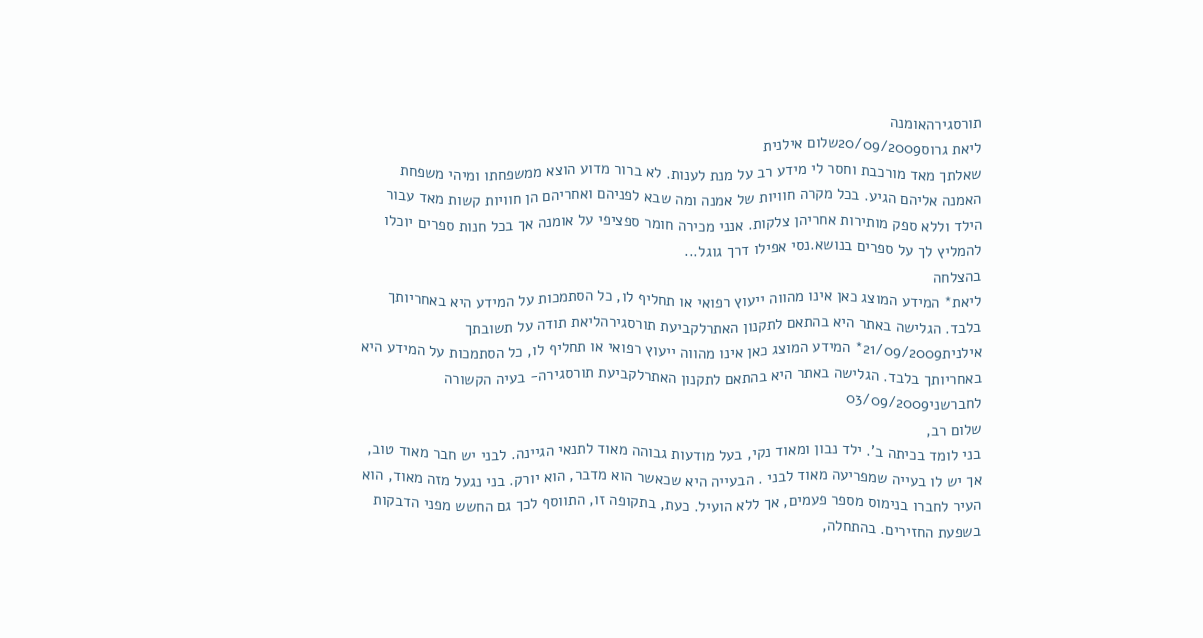תורסגירהאומנה
ליאת גרוס20/09/2009שלום אילנית
שאלתך מאד מורכבת וחסר לי מידע רב על מנת לענות. לא ברור מדוע הוצא ממשפחתו ומיהי משפחת האמנה אליהם הגיע. בכל מקרה חוויות של אמנה ומה שבא לפניהם ואחריהם הן חוויות קשות מאד עבור הילד וללא ספק מותירות אחריהן צלקות. אנני מכירה חומר ספציפי על אומנה אך בכל חנות ספרים יוכלו להמליץ לך על ספרים בנושא.נסי אפילו דרך גוגל...
בהצלחה
ליאת* המידע המוצג כאן אינו מהווה ייעוץ רפואי או תחליף לו, כל הסתמכות על המידע היא באחריותך בלבד. הגלישה באתר היא בהתאם לתקנון האתרלקביעת תורסגירהליאת תודה על תשובתך
אילנית21/09/2009* המידע המוצג כאן אינו מהווה ייעוץ רפואי או תחליף לו, כל הסתמכות על המידע היא באחריותך בלבד. הגלישה באתר היא בהתאם לתקנון האתרלקביעת תורסגירה- בעיה הקשורה לחברשני03/09/2009
שלום רב,
בני לומד בכיתה ב'. ילד נבון ומאוד נקי, בעל מודעות גבוהה מאוד לתנאי הגיינה. לבני יש חבר מאוד טוב, אך יש לו בעייה שמפריעה מאוד לבני . הבעייה היא שכאשר הוא מדבר, הוא יורק. בני נגעל מזה מאוד, הוא העיר לחברו בנימוס מספר פעמים, אך ללא הועיל. כעת, בתקופה זו, התווסף לכך גם החשש מפני הדבקות בשפעת החזירים. בהתחלה,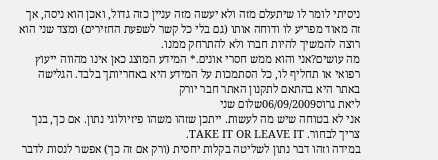ניסיתי לומר לו שיתעלם מזה ולא יעשה מזה עניין כזה גדול, ואכן הוא ניסה, אך זה מאוד מפריע לו ודוחה אותו (גם בלי כל קשר לשפעת החזירים) ומצד שני הוא רוצה להמשיך להיות חברו ולא להתרחק ממנו.
מה עושים?אני והוא ממש חסרי אונים.* המידע המוצג כאן אינו מהווה ייעוץ רפואי או תחליף לו, כל הסתמכות על המידע היא באחריותך בלבד. הגלישה באתר היא בהתאם לתקנון האתר חבר יורק
ליאת גרוס06/09/2009שלום שני
אני לא בטוחה שיש מה לעשות. ייתכן שזהו משהו פיזיולוגי נתון. אם כך, בנך צריך לבחור. TAKE IT OR LEAVE IT.
במידה וזהו דבר נתון לשליטה בקלות יחסית (ורק אם זה כך) אפשר לנסות לדבר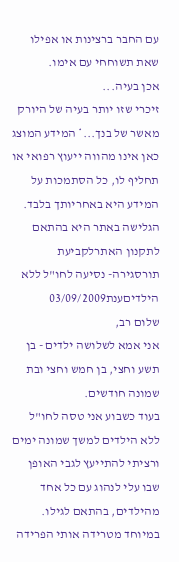עם החבר ברצינות או אפילו שאת תשוחחי עם אימו.
אכן בעיה...
זיכרי שזו יותר בעיה של היורק מאשר של בנך...* המידע המוצג כאן אינו מהווה ייעוץ רפואי או תחליף לו, כל הסתמכות על המידע היא באחריותך בלבד. הגלישה באתר היא בהתאם לתקנון האתרלקביעת תורסגירה- נסיעה לחו"ל ללא הילדיםענת03/09/2009
שלום רב,
אני אמא לשלושה ילדים - בן תשע וחצי, בן חמש וחצי ובת שמונה חודשים.
בעוד כשבוע אני טסה לחו"ל ללא הילדים למשך שמונה ימים ורציתי להתייעץ לגבי האופן שבו עלי לנהוג עם כל אחד מהילדים, בהתאם לגילו.
במיוחד מטרידה אותי הפרידה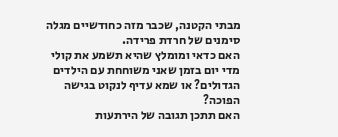מבתי הקטנה, שכבר מזה כחודשיים מגלה סימנים של חרדת פרידה.
האם כדאי ומומלץ שהיא תשמע את קולי מדי יום בזמן שאני משוחחת עם הילדים הגדולים? או שמא עדיף לנקוט בגישה הפוכה?
האם תתכן תגובה של הירתעות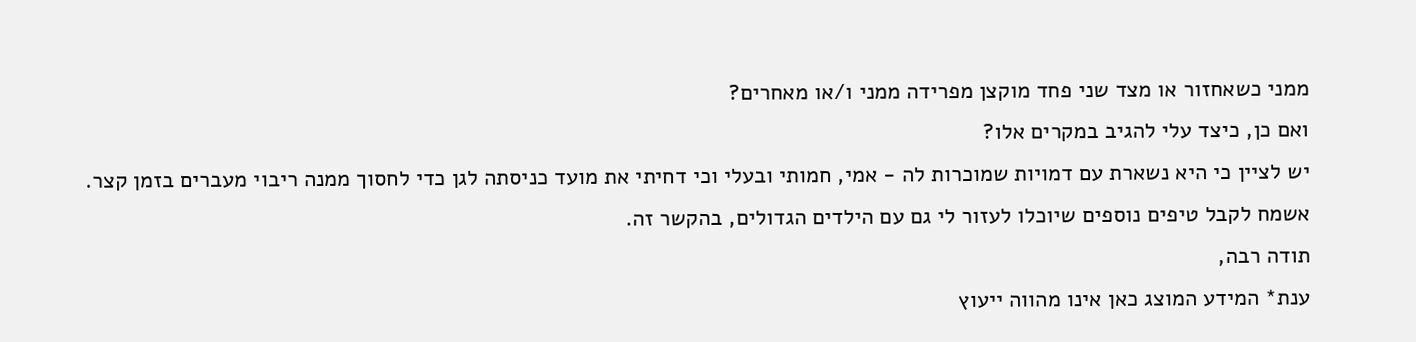ממני כשאחזור או מצד שני פחד מוקצן מפרידה ממני ו/או מאחרים?
ואם כן, כיצד עלי להגיב במקרים אלו?
יש לציין כי היא נשארת עם דמויות שמוכרות לה - אמי, חמותי ובעלי וכי דחיתי את מועד כניסתה לגן כדי לחסוך ממנה ריבוי מעברים בזמן קצר.
אשמח לקבל טיפים נוספים שיוכלו לעזור לי גם עם הילדים הגדולים, בהקשר זה.
תודה רבה,
ענת* המידע המוצג כאן אינו מהווה ייעוץ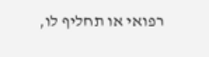רפואי או תחליף לו,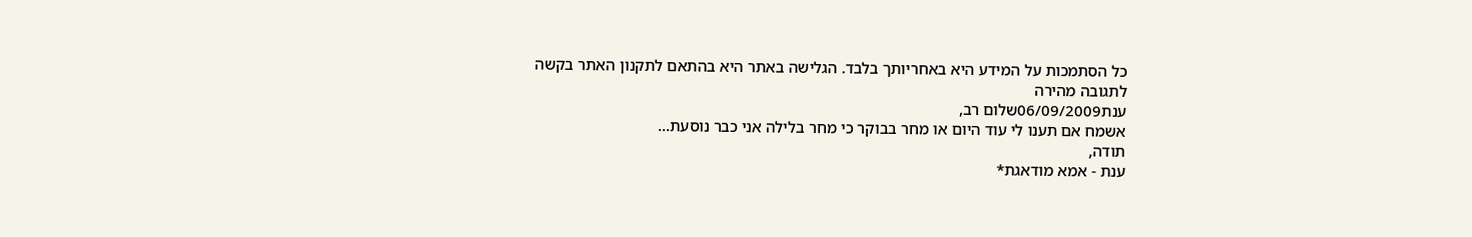כל הסתמכות על המידע היא באחריותך בלבד. הגלישה באתר היא בהתאם לתקנון האתר בקשה לתגובה מהירה
ענת06/09/2009שלום רב,
אשמח אם תענו לי עוד היום או מחר בבוקר כי מחר בלילה אני כבר נוסעת...
תודה,
ענת - אמא מודאגת*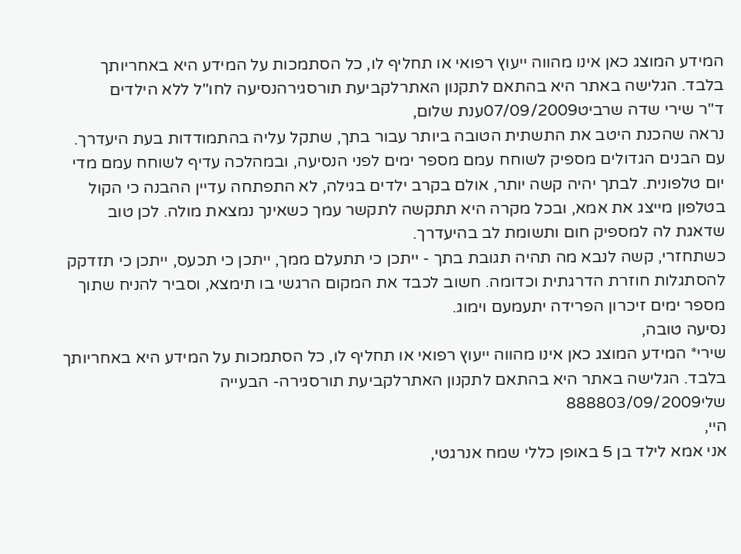המידע המוצג כאן אינו מהווה ייעוץ רפואי או תחליף לו, כל הסתמכות על המידע היא באחריותך בלבד. הגלישה באתר היא בהתאם לתקנון האתרלקביעת תורסגירהנסיעה לחו"ל ללא הילדים
ד''ר שירי שדה שרביט07/09/2009ענת שלום,
נראה שהכנת היטב את התשתית הטובה ביותר עבור בתך, שתקל עליה בהתמודדות בעת היעדרך. עם הבנים הגדולים מספיק לשוחח עמם מספר ימים לפני הנסיעה, ובמהלכה עדיף לשוחח עמם מדי יום טלפונית. לבתך יהיה קשה יותר, אולם בקרב ילדים בגילה, לא התפתחה עדיין ההבנה כי הקול בטלפון מייצג את אמא, ובכל מקרה היא תתקשה לתקשר עמך כשאינך נמצאת מולה. לכן טוב שדאגת לה למספיק חום ותשומת לב בהיעדרך.
כשתחזרי, קשה לנבא מה תהיה תגובת בתך - ייתכן כי תתעלם ממך, ייתכן כי תכעס, ייתכן כי תזדקק להסתגלות חוזרת הדרגתית וכדומה. חשוב לכבד את המקום הרגשי בו תימצא, וסביר להניח שתוך מספר ימים זיכרון הפרידה יתעמעם וימוג.
נסיעה טובה,
שירי* המידע המוצג כאן אינו מהווה ייעוץ רפואי או תחליף לו, כל הסתמכות על המידע היא באחריותך בלבד. הגלישה באתר היא בהתאם לתקנון האתרלקביעת תורסגירה- הבעייה שלי888803/09/2009
היי,
אני אמא לילד בן 5 באופן כללי שמח אנרגטי,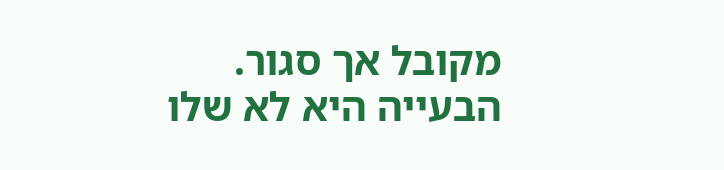מקובל אך סגור.
הבעייה היא לא שלו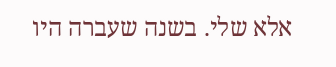אלא שלי. בשנה שעברה היו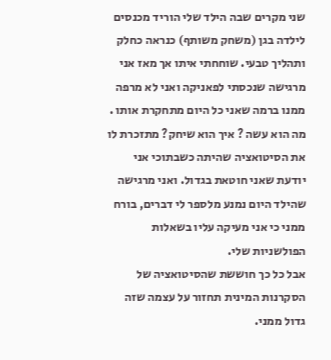שני מקרים שבה הילד שלי הוריד מכנסים לילדה בגן (משחק משותף) כנראה כחלק ותהליך טבעי. שוחחתי איתו אך מאז אני מרגישה שנכסתי לפאניקה ואני לא מרפה ממנו ברמה שאני כל היום מתחקרת אותו . מה הוא עשה ? איך הוא שיחק? מתזכרת לו את הסיטואציה שהיתה כשבתוכי אני יודעת שאני חוטאת בגדול. ואני מרגישה שהילד היום נמנע מלספר לי דברים, בורח ממני כי אני מעיקה עליו בשאלות הפולשניות שלי.
אבל כל כך חוששת שהסיטואציה של הסקרנות המינית תחזור על עצמה שזה גדול ממני.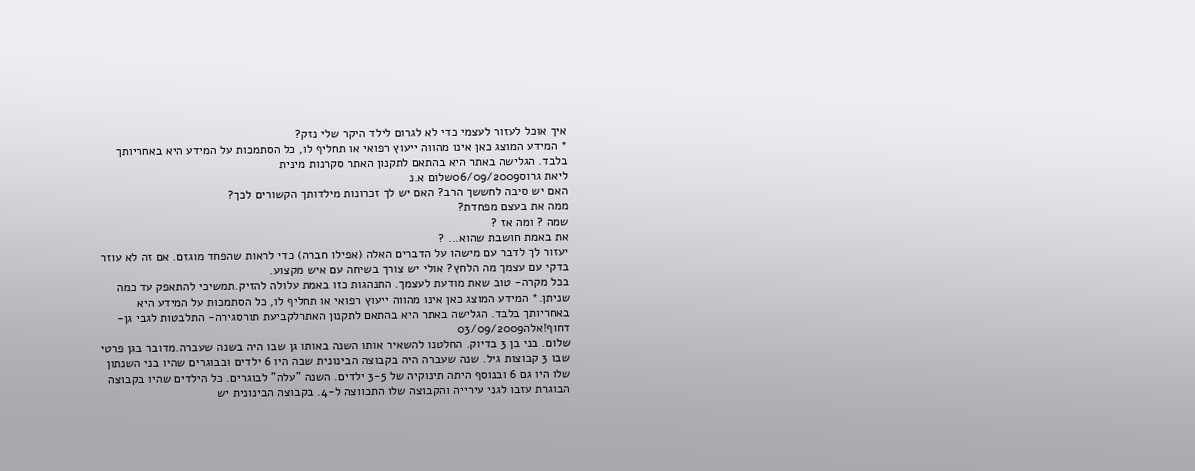איך אוכל לעזור לעצמי כדי לא לגרום לילד היקר שלי נזק?
* המידע המוצג כאן אינו מהווה ייעוץ רפואי או תחליף לו, כל הסתמכות על המידע היא באחריותך בלבד. הגלישה באתר היא בהתאם לתקנון האתר סקרנות מינית
ליאת גרוס06/09/2009שלום א.נ
האם יש סיבה לחששך הרב? האם יש לך זכרונות מילדותך הקשורים לכך?
ממה את בעצם מפחדת?
שמה ? ומה אז ?
את באמת חושבת שהוא... ?
יעזור לך לדבר עם מישהו על הדברים האלה (אפילו חברה) כדי לראות שהפחד מוגזם. אם זה לא עוזר בדקי עם עצמך מה הלחץ? אולי יש צורך בשיחה עם איש מקצוע.
בכל מקרה- טוב שאת מודעת לעצמך. התנהגות כזו באמת עלולה להזיק.תמשיכי להתאפק עד כמה שניתן.* המידע המוצג כאן אינו מהווה ייעוץ רפואי או תחליף לו, כל הסתמכות על המידע היא באחריותך בלבד. הגלישה באתר היא בהתאם לתקנון האתרלקביעת תורסגירה- התלבטות לגבי גן-דחוף!אלה03/09/2009
שלום. בני בן 3 בדיוק. החלטנו להשאיר אותו השנה באותו גן שבו היה בשנה שעברה.מדובר בגן פרטי שבו 3 קבוצות גיל. שנה שעברה היה בקבוצה הבינונית שבה היו 6 ילדים ובבוגרים שהיו בני השנתון שלו היו גם 6 ובנוסף היתה תינוקיה של 3-5 ילדים. השנה "עלה" לבוגרים. כל הילדים שהיו בקבוצה הבוגרת עזבו לגני עירייה והקבוצה שלו התכווצה ל-4. בקבוצה הבינונית יש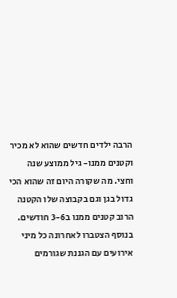הרבה ילדים חדשים שהוא לא מכיר וקטנים ממנו- גיל ממוצע שנה וחצי. מה שקורה היום זה שהוא הכי גדול בגן וגם בקבוצה שלו הקטנה הרוב קטנים ממנו ב3-6 חודשים. בנוסף הצטברו לאחרונה כל מיני אירועים עם הגננת שגורמים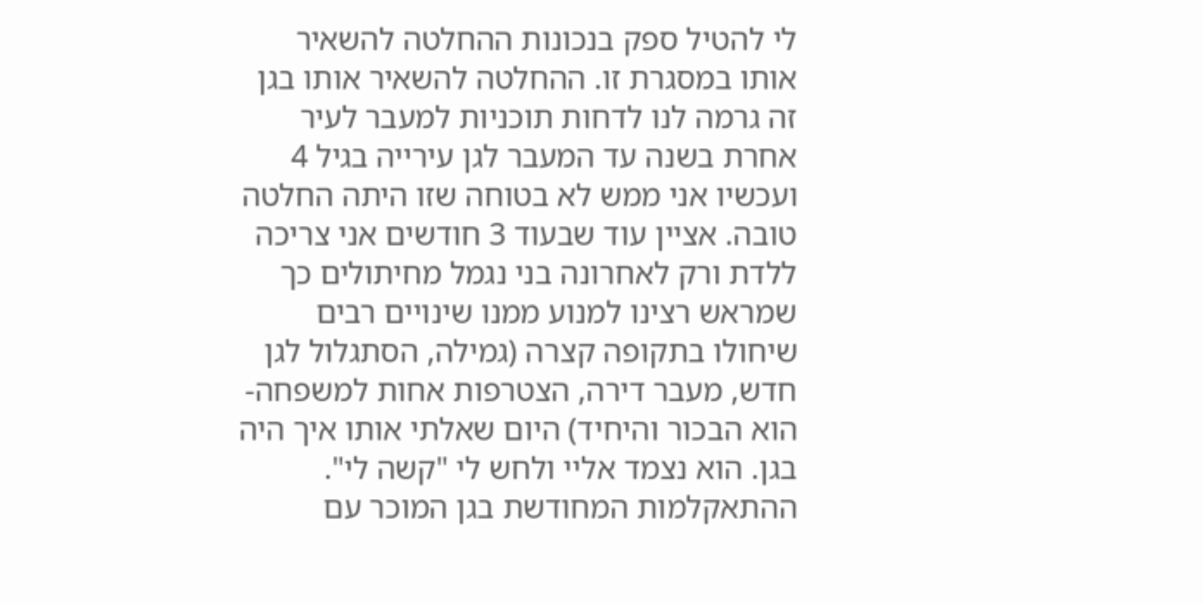לי להטיל ספק בנכונות ההחלטה להשאיר אותו במסגרת זו. ההחלטה להשאיר אותו בגן זה גרמה לנו לדחות תוכניות למעבר לעיר אחרת בשנה עד המעבר לגן עירייה בגיל 4 ועכשיו אני ממש לא בטוחה שזו היתה החלטה טובה. אציין עוד שבעוד 3 חודשים אני צריכה ללדת ורק לאחרונה בני נגמל מחיתולים כך שמראש רצינו למנוע ממנו שינויים רבים שיחולו בתקופה קצרה (גמילה, הסתגלול לגן חדש, מעבר דירה, הצטרפות אחות למשפחה- הוא הבכור והיחיד) היום שאלתי אותו איך היה בגן. הוא נצמד אליי ולחש לי "קשה לי". ההתאקלמות המחודשת בגן המוכר עם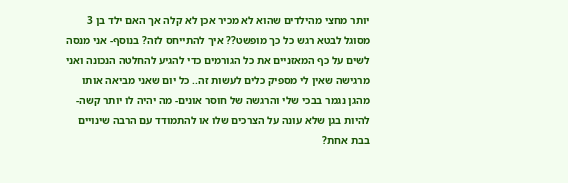יותר מחצי מהילדים שהוא לא מכיר אכן לא קלה אך האם ילד בן 3 מסוגל לבטא רגש כל כך מופשט?? איך להתייחס לזה? בנוסף- אני מנסה לשים על כף המאזניים את כל הגורמים כדי להגיע להחלטה הנכונה ואני מרגישה שאין לי מספיק כלים לעשות זה.. כל יום שאני מביאה אותו מהגן נגמר בבכי שלי והרגשה של חוסר אונים- מה יהיה לו יותר קשה- להיות בגן שלא עונה על הצרכים שלו או להתמודד עם הרבה שינויים בבת אחת?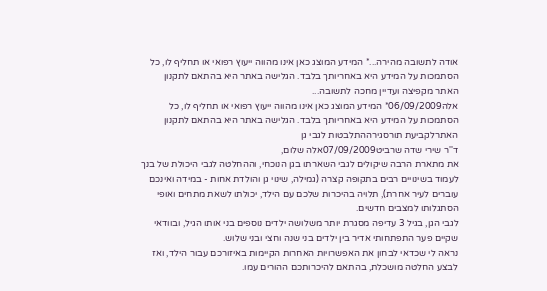אודה לתשובה מהירה...* המידע המוצג כאן אינו מהווה ייעוץ רפואי או תחליף לו, כל הסתמכות על המידע היא באחריותך בלבד. הגלישה באתר היא בהתאם לתקנון האתר מקפיצה ועדיין מחכה לתשובה...
אלה06/09/2009* המידע המוצג כאן אינו מהווה ייעוץ רפואי או תחליף לו, כל הסתמכות על המידע היא באחריותך בלבד. הגלישה באתר היא בהתאם לתקנון האתרלקביעת תורסגירההתלבטות לגבי גן
ד''ר שירי שדה שרביט07/09/2009אלה שלום,
את מתארת הרבה שיקולים לגבי השארתו בגן הנוכחי, וההחלטה לגבי היכולת של בנך לעמוד בשינויים רבים בתקופה קצרה (גמילה, שינוי גן והולדת אחות - במידה ואינכם עוברים לעיר אחרת), תלויה בהיכרות שלכם עם הילד, יכולתו לשאת מתחים ואופי הסתגלותו למצבים חדשים.
לגבי הגן, בגיל 3 עדיפה מסגרת יותר משלושה ילדים נוספים בני אותו הגיל, ובוודאי שקיים פער התפתחותי אדיר בין ילדים בני שנה וחצי ובני שלוש.
נראה לי שכדאי לבחון את האפשרויות האחרות הקיימות באיזורכם עבור הילד, ואז לבצע החלטה מושכלת, בהתאם להיכרותכם ההורים עמו.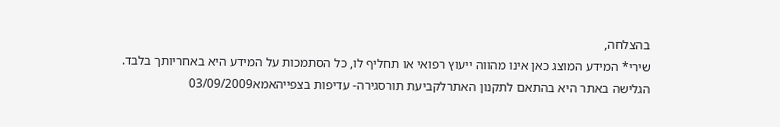בהצלחה,
שירי* המידע המוצג כאן אינו מהווה ייעוץ רפואי או תחליף לו, כל הסתמכות על המידע היא באחריותך בלבד. הגלישה באתר היא בהתאם לתקנון האתרלקביעת תורסגירה- עדיפות בצפייהאמא03/09/2009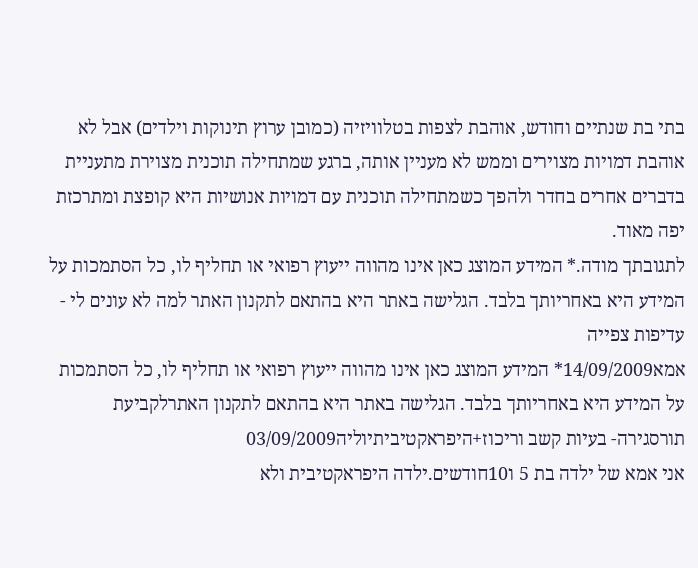בתי בת שנתיים וחודש, אוהבת לצפות בטלוויזיה (כמובן ערוץ תינוקות וילדים) אבל לא אוהבת דמויות מצוירים וממש לא מעניין אותה, ברגע שמתחילה תוכנית מצוירת מתעניית בדברים אחרים בחדר ולהפך כשמתחילה תוכנית עם דמויות אנושיות היא קופצת ומתרכזת יפה מאוד.
לתגובתך מודה.* המידע המוצג כאן אינו מהווה ייעוץ רפואי או תחליף לו, כל הסתמכות על המידע היא באחריותך בלבד. הגלישה באתר היא בהתאם לתקנון האתר למה לא עונים לי - עדיפות צפייה
אמא14/09/2009* המידע המוצג כאן אינו מהווה ייעוץ רפואי או תחליף לו, כל הסתמכות על המידע היא באחריותך בלבד. הגלישה באתר היא בהתאם לתקנון האתרלקביעת תורסגירה- בעיות קשב וריכוז+היפראקטיביתיוליה03/09/2009
אני אמא של ילדה בת 5 ו10חודשים.ילדה היפראקטיבית ולא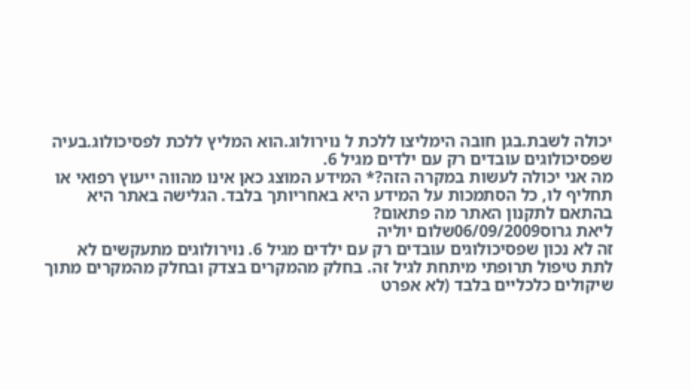יכולה לשבת.בגן חובה הימליצו ללכת ל נוירולוג.הוא המליץ ללכת לפסיכולוג.בעיה שפסיכולוגים עובדים רק עם ילדים מגיל 6.
מה אני יכולה לעשות במקרה הזה?* המידע המוצג כאן אינו מהווה ייעוץ רפואי או תחליף לו, כל הסתמכות על המידע היא באחריותך בלבד. הגלישה באתר היא בהתאם לתקנון האתר מה פתאום?
ליאת גרוס06/09/2009שלום יוליה
זה לא נכון שפסיכולוגים עובדים רק עם ילדים מגיל 6. נוירולוגים מתעקשים לא לתת טיפול תרופתי מיתחת לגיל זה. בחלק מהמקרים בצדק ובחלק מהמקרים מתוך שיקולים כלכליים בלבד (לא אפרט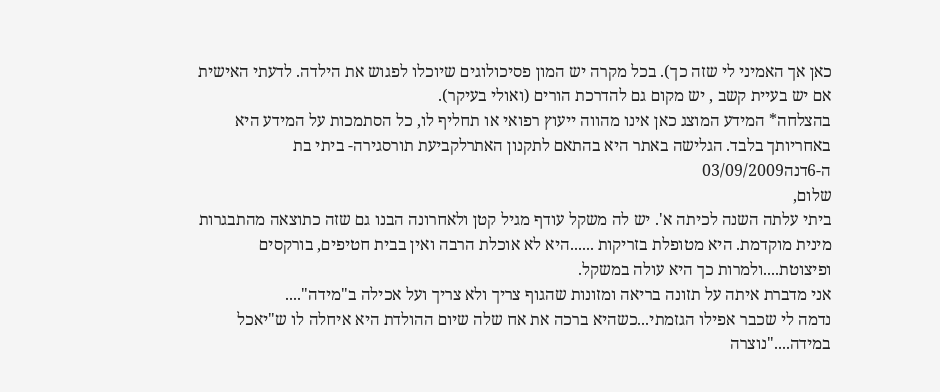כאן אך האמיני לי שזה כך). בכל מקרה יש המון פסיכולוגים שיוכלו לפגוש את הילדה. לדעתי האישית אם יש בעיית קשב , יש מקום גם להדרכת הורים (ואולי בעיקר).
בהצלחה* המידע המוצג כאן אינו מהווה ייעוץ רפואי או תחליף לו, כל הסתמכות על המידע היא באחריותך בלבד. הגלישה באתר היא בהתאם לתקנון האתרלקביעת תורסגירה- ביתי בת ה-6דנה03/09/2009
שלום,
ביתי עלתה השנה לכיתה א'. יש לה משקל עודף מגיל קטן ולאחרונה הבנו גם שזה כתוצאה מהתבגרות מינית מוקדמת. היא מטופלת בזריקות ......היא לא אוכלת הרבה ואין בבית חטיפים, בורקסים ופיצוטת....ולמרות כך היא עולה במשקל.
אני מדברת איתה על תזונה בריאה ומזונות שהגוף צריך ולא צריך ועל אכילה ב"מידה"....
נדמה לי שכבר אפילו הגזמתי...כשהיא ברכה את אח שלה שיום ההולדת היא איחלה לו ש"יאכל במידה...."נוצרה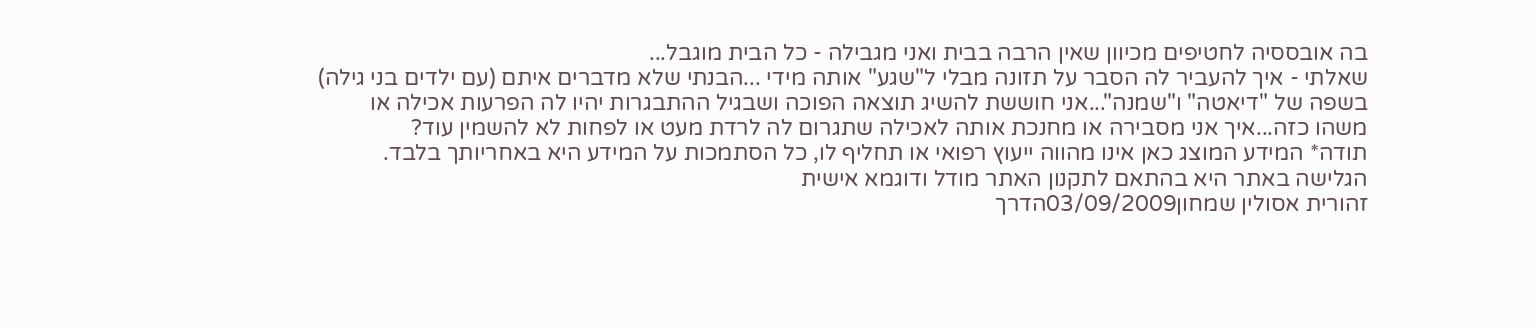בה אובססיה לחטיפים מכיוון שאין הרבה בבית ואני מגבילה - כל הבית מוגבל...
שאלתי - איך להעביר לה הסבר על תזונה מבלי ל"שגע" אותה מידי ...הבנתי שלא מדברים איתם (עם ילדים בני גילה) בשפה של "דיאטה" ו"שמנה"...אני חוששת להשיג תוצאה הפוכה ושבגיל ההתבגרות יהיו לה הפרעות אכילה או משהו כזה...איך אני מסבירה או מחנכת אותה לאכילה שתגרום לה לרדת מעט או לפחות לא להשמין עוד?
תודה* המידע המוצג כאן אינו מהווה ייעוץ רפואי או תחליף לו, כל הסתמכות על המידע היא באחריותך בלבד. הגלישה באתר היא בהתאם לתקנון האתר מודל ודוגמא אישית
זהורית אסולין שמחון03/09/2009הדרך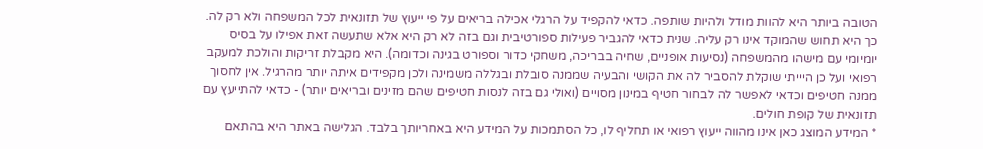הטובה ביותר היא להוות מודל ולהיות שותפה. כדאי להקפיד על הרגלי אכילה בריאים על פי ייעוץ של תזונאית לכל המשפחה ולא רק לה. כך היא תחוש שהמוקד אינו רק עליה. שנית כדאי להגביר פעילות ספורטיבית וגם בזה לא רק היא אלא שתעשה זאת אפילו על בסיס יומיומי עם מישהו מהמשפחה (נסיעות אופניים, שחיה בבריכה, משחקי כדור וספורט בגינה וכדומה). היא מקבלת זריקות והולכת למעקב רפואי ועל כן היייתי שוקלת להסביר לה את הקושי והבעיה שממנה סובלת ובגללה משמינה ולכן מקפידים איתה יותר מהרגיל. אין לחסוך ממנה חטיפים וכדאי לאפשר לה לבחור חטיף במינון מסויים (ואולי גם בזה לנסות חטיפים שהם מזינים ובריאים יותר) - כדאי להתייעץ עם תזונאית של קופת חולים.
* המידע המוצג כאן אינו מהווה ייעוץ רפואי או תחליף לו, כל הסתמכות על המידע היא באחריותך בלבד. הגלישה באתר היא בהתאם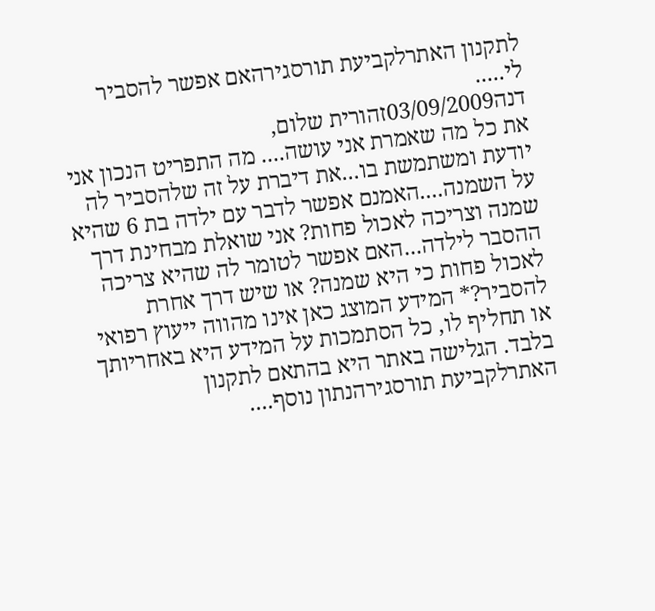לתקנון האתרלקביעת תורסגירהאם אפשר להסביר לי.....
דנה03/09/2009זהורית שלום,
את כל מה שאמרת אני עושה.... מה התפריט הנכון אני יודעת ומשתמשת בו...את דיברת על זה שלהסביר לה על השמנה....האמנם אפשר לדבר עם ילדה בת 6 שהיא שמנה וצריכה לאכול פחות? אני שואלת מבחינת דרך ההסבר לילדה...האם אפשר לטומר לה שהיא צריכה לאכול פחות כי היא שמנה? או שיש דרך אחרת להסביר?* המידע המוצג כאן אינו מהווה ייעוץ רפואי או תחליף לו, כל הסתמכות על המידע היא באחריותך בלבד. הגלישה באתר היא בהתאם לתקנון האתרלקביעת תורסגירהנתון נוסף....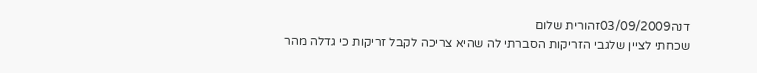דנה03/09/2009זהורית שלום
שכחתי לציין שלגבי הזריקות הסברתי לה שהיא צריכה לקבל זריקות כי גדלה מהר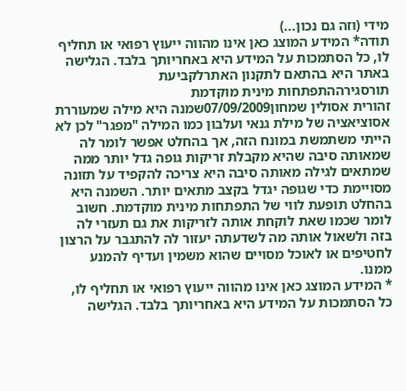מידי (וזה גם נכון...)
תודה* המידע המוצג כאן אינו מהווה ייעוץ רפואי או תחליף לו, כל הסתמכות על המידע היא באחריותך בלבד. הגלישה באתר היא בהתאם לתקנון האתרלקביעת תורסגירההתפתחות מינית מוקדמת
זהורית אסולין שמחון07/09/2009שמנה היא מילה שמעוררת אסוציאציה של מילת גנאי ועלבון כמו המילה "מפגר" לכן לא הייתי משתמשת במונח הזה, אך בהחלט אפשר לומר לה שמאותה סיבה שהיא מקבלת זריקות גופה גדל יותר ממה שמתאים לגילה מאותה סיבה היא צריכה להקפיד על תזונה מסויימת כדי שגופה יגדל בקצב מתאים יותר. השמנה היא בהחלט תופעת לווי של התפתחות מינית מוקדמת. חשוב לומר שכמו שאת לוקחת אותה לזריקות את גם תעזרי לה בזה ולשאול אותה מה לשדעתה יעזור לה להתגבר על הרצון לחטיפים או לאוכל מסויים שהוא משמין ועדיף להמנע ממנו.
* המידע המוצג כאן אינו מהווה ייעוץ רפואי או תחליף לו, כל הסתמכות על המידע היא באחריותך בלבד. הגלישה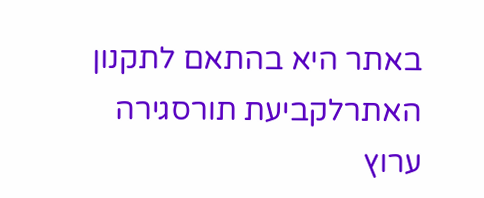באתר היא בהתאם לתקנון האתרלקביעת תורסגירה
ערוץ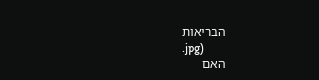הבריאות
.jpg)
האם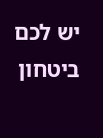יש לכם ביטחון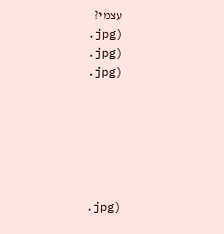עצמי?
.jpg)
.jpg)
.jpg)






.jpg)